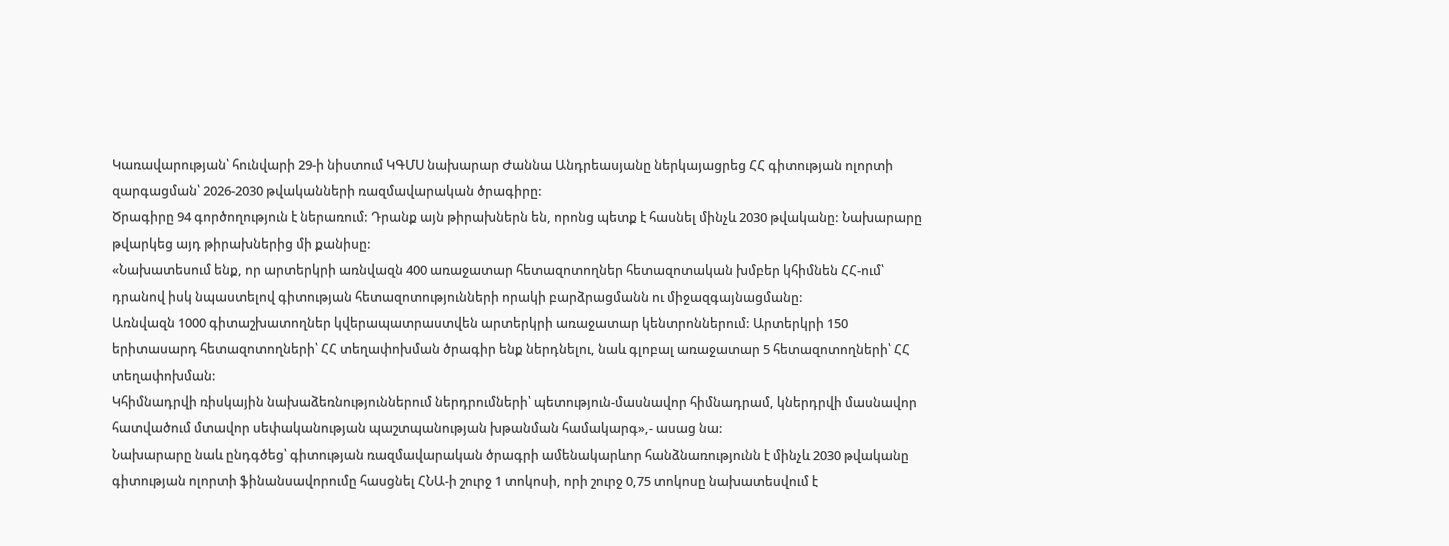Կառավարության՝ հունվարի 29-ի նիստում ԿԳՄՍ նախարար Ժաննա Անդրեասյանը ներկայացրեց ՀՀ գիտության ոլորտի զարգացման՝ 2026-2030 թվականների ռազմավարական ծրագիրը:
Ծրագիրը 94 գործողություն է ներառում: Դրանք այն թիրախներն են, որոնց պետք է հասնել մինչև 2030 թվականը: Նախարարը թվարկեց այդ թիրախներից մի քանիսը:
«Նախատեսում ենք, որ արտերկրի առնվազն 400 առաջատար հետազոտողներ հետազոտական խմբեր կհիմնեն ՀՀ-ում՝ դրանով իսկ նպաստելով գիտության հետազոտությունների որակի բարձրացմանն ու միջազգայնացմանը:
Առնվազն 1000 գիտաշխատողներ կվերապատրաստվեն արտերկրի առաջատար կենտրոններում: Արտերկրի 150 երիտասարդ հետազոտողների՝ ՀՀ տեղափոխման ծրագիր ենք ներդնելու, նաև գլոբալ առաջատար 5 հետազոտողների՝ ՀՀ տեղափոխման:
Կհիմնադրվի ռիսկային նախաձեռնություններում ներդրումների՝ պետություն-մասնավոր հիմնադրամ, կներդրվի մասնավոր հատվածում մտավոր սեփականության պաշտպանության խթանման համակարգ»,- ասաց նա:
Նախարարը նաև ընդգծեց՝ գիտության ռազմավարական ծրագրի ամենակարևոր հանձնառությունն է մինչև 2030 թվականը գիտության ոլորտի ֆինանսավորումը հասցնել ՀՆԱ-ի շուրջ 1 տոկոսի, որի շուրջ 0,75 տոկոսը նախատեսվում է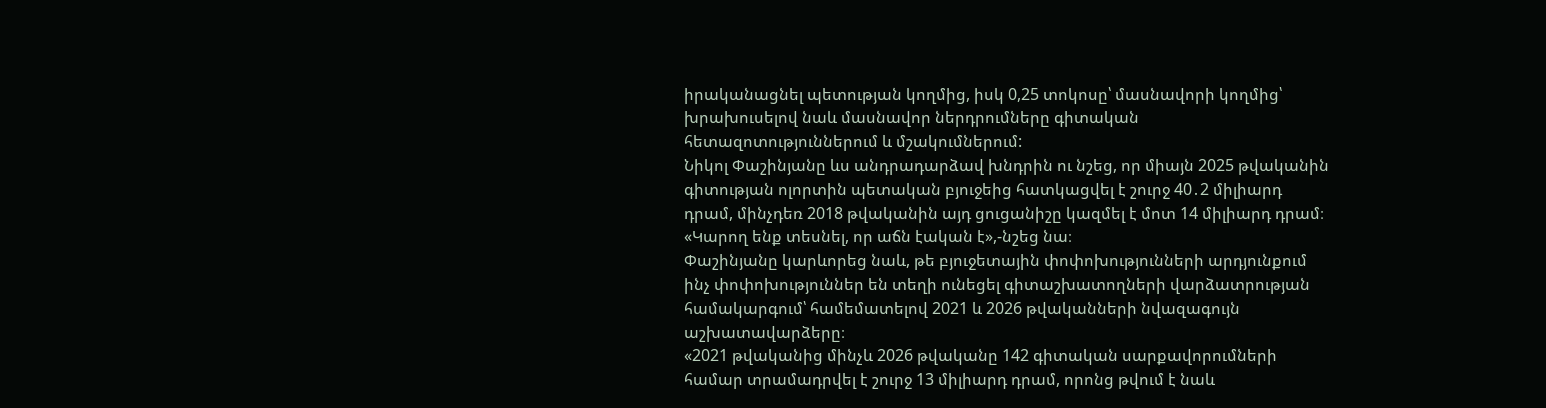իրականացնել պետության կողմից, իսկ 0,25 տոկոսը՝ մասնավորի կողմից՝ խրախուսելով նաև մասնավոր ներդրումները գիտական հետազոտություններում և մշակումներում:
Նիկոլ Փաշինյանը ևս անդրադարձավ խնդրին ու նշեց, որ միայն 2025 թվականին գիտության ոլորտին պետական բյուջեից հատկացվել է շուրջ 40․2 միլիարդ դրամ, մինչդեռ 2018 թվականին այդ ցուցանիշը կազմել է մոտ 14 միլիարդ դրամ։ «Կարող ենք տեսնել, որ աճն էական է»,-նշեց նա։
Փաշինյանը կարևորեց նաև, թե բյուջետային փոփոխությունների արդյունքում ինչ փոփոխություններ են տեղի ունեցել գիտաշխատողների վարձատրության համակարգում՝ համեմատելով 2021 և 2026 թվականների նվազագույն աշխատավարձերը։
«2021 թվականից մինչև 2026 թվականը 142 գիտական սարքավորումների համար տրամադրվել է շուրջ 13 միլիարդ դրամ, որոնց թվում է նաև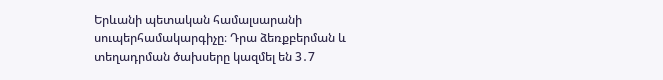Երևանի պետական համալսարանի սուպերհամակարգիչը։ Դրա ձեռքբերման և տեղադրման ծախսերը կազմել են 3․7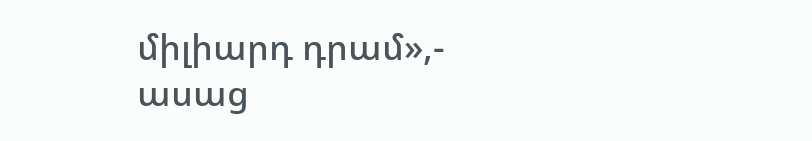միլիարդ դրամ»,- ասաց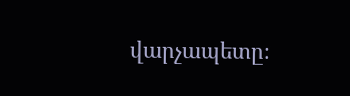վարչապետը։